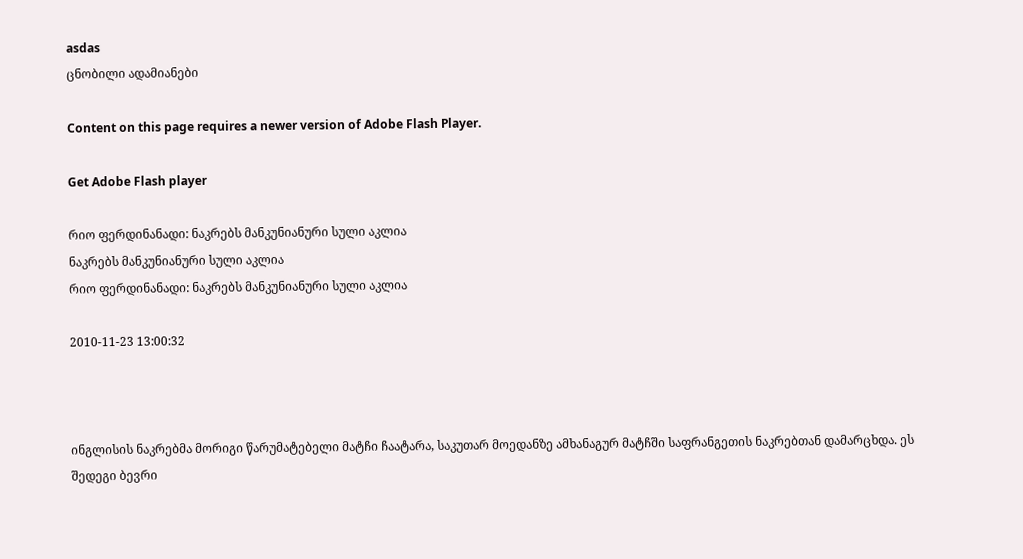asdas
ცნობილი ადამიანები

Content on this page requires a newer version of Adobe Flash Player.

Get Adobe Flash player

რიო ფერდინანადი: ნაკრებს მანკუნიანური სული აკლია
ნაკრებს მანკუნიანური სული აკლია
რიო ფერდინანადი: ნაკრებს მანკუნიანური სული აკლია

2010-11-23 13:00:32



ინგლისის ნაკრებმა მორიგი წარუმატებელი მატჩი ჩაატარა, საკუთარ მოედანზე ამხანაგურ მატჩში საფრანგეთის ნაკრებთან დამარცხდა. ეს შედეგი ბევრი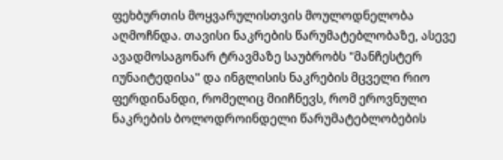ფეხბურთის მოყვარულისთვის მოულოდნელობა აღმოჩნდა. თავისი ნაკრების წარუმატებლობაზე, ასევე ავადმოსაგონარ ტრავმაზე საუბრობს "მანჩესტერ იუნაიტედისა" და ინგლისის ნაკრების მცველი რიო ფერდინანდი, რომელიც მიიჩნევს, რომ ეროვნული ნაკრების ბოლოდროინდელი წარუმატებლობების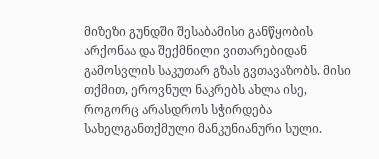მიზეზი გუნდში შესაბამისი განწყობის არქონაა და შექმნილი ვითარებიდან გამოსვლის საკუთარ გზას გვთავაზობს. მისი თქმით, ეროვნულ ნაკრებს ახლა ისე, როგორც არასდროს სჭირდება სახელგანთქმული მანკუნიანური სული.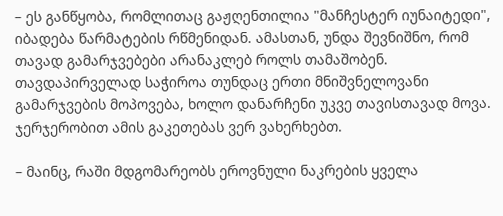– ეს განწყობა, რომლითაც გაჟღენთილია "მანჩესტერ იუნაიტედი", იბადება წარმატების რწმენიდან. ამასთან, უნდა შევნიშნო, რომ თავად გამარჯვებები არანაკლებ როლს თამაშობენ. თავდაპირველად საჭიროა თუნდაც ერთი მნიშვნელოვანი გამარჯვების მოპოვება, ხოლო დანარჩენი უკვე თავისთავად მოვა. ჯერჯერობით ამის გაკეთებას ვერ ვახერხებთ.

– მაინც, რაში მდგომარეობს ეროვნული ნაკრების ყველა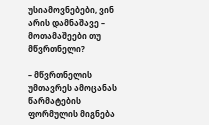უსიამოვნებები, ვინ არის დამნაშავე – მოთამაშეები თუ მწვრთნელი?

– მწვრთნელის უმთავრეს ამოცანას წარმატების ფორმულის მიგნება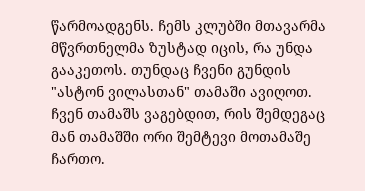წარმოადგენს. ჩემს კლუბში მთავარმა მწვრთნელმა ზუსტად იცის, რა უნდა გააკეთოს. თუნდაც ჩვენი გუნდის "ასტონ ვილასთან" თამაში ავიღოთ. ჩვენ თამაშს ვაგებდით, რის შემდეგაც მან თამაშში ორი შემტევი მოთამაშე ჩართო.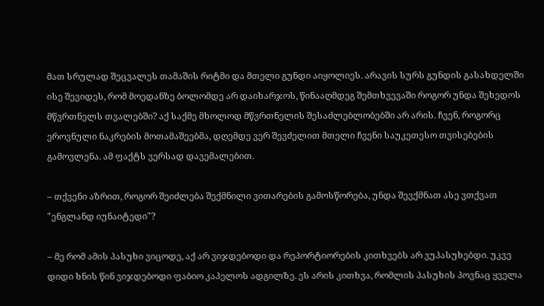მათ სრულად შეცვალეს თამაშის რიტმი და მთელი გუნდი აიყოლიეს. არავის სურს გუნდის გასახდელში ისე შევიდეს, რომ მოედანზე ბოლომდე არ დაიხარჯოს, წინააღმდეგ შემთხვევაში როგორ უნდა შეხედოს მწვრთნელს თვალებში? აქ საქმე მხოლოდ მწვრთნელის შესაძლებლობებში არ არის. ჩვენ, როგორც ეროვნული ნაკრების მოთამაშეებმა, დღემდე ვერ შევძელით მთელი ჩვენი საუკეთესო თვისებების გამოვლენა. ამ ფაქტს ვერსად დავემალებით.

– თქვენი აზრით, როგორ შეიძლება შექმნილი ვითარების გამოსწორება, უნდა შევქმნათ ასე ვთქვათ "ენგლანდ იუნაიტედი"?

– მე რომ ამის პასუხი ვიცოდე, აქ არ ვიჯდებოდი და რეპორტიორების კითხვებს არ ვუპასუხებდი. უკვე დიდი ხნის წინ ვიჯდებოდი ფაბიო კაპელოს ადგილზე. ეს არის კითხვა, რომლის პასუხის პოვნაც ყველა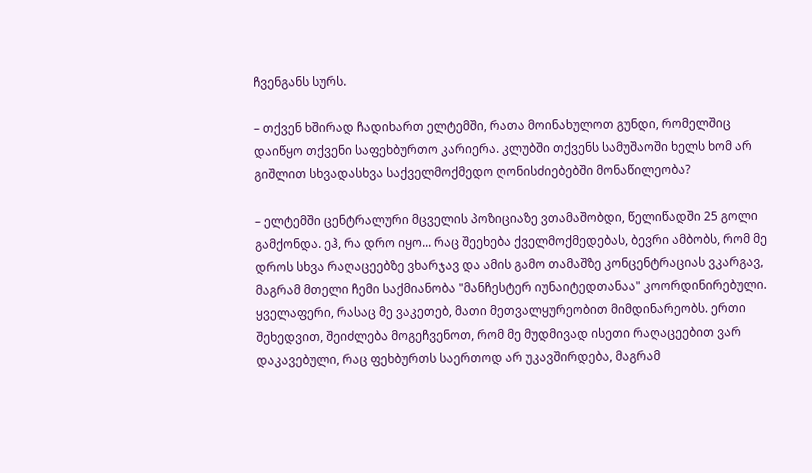ჩვენგანს სურს.

– თქვენ ხშირად ჩადიხართ ელტემში, რათა მოინახულოთ გუნდი, რომელშიც დაიწყო თქვენი საფეხბურთო კარიერა. კლუბში თქვენს სამუშაოში ხელს ხომ არ გიშლით სხვადასხვა საქველმოქმედო ღონისძიებებში მონაწილეობა?

– ელტემში ცენტრალური მცველის პოზიციაზე ვთამაშობდი, წელიწადში 25 გოლი გამქონდა. ეჰ, რა დრო იყო... რაც შეეხება ქველმოქმედებას, ბევრი ამბობს, რომ მე დროს სხვა რაღაცეებზე ვხარჯავ და ამის გამო თამაშზე კონცენტრაციას ვკარგავ, მაგრამ მთელი ჩემი საქმიანობა "მანჩესტერ იუნაიტედთანაა" კოორდინირებული. ყველაფერი, რასაც მე ვაკეთებ, მათი მეთვალყურეობით მიმდინარეობს. ერთი შეხედვით, შეიძლება მოგეჩვენოთ, რომ მე მუდმივად ისეთი რაღაცეებით ვარ დაკავებული, რაც ფეხბურთს საერთოდ არ უკავშირდება, მაგრამ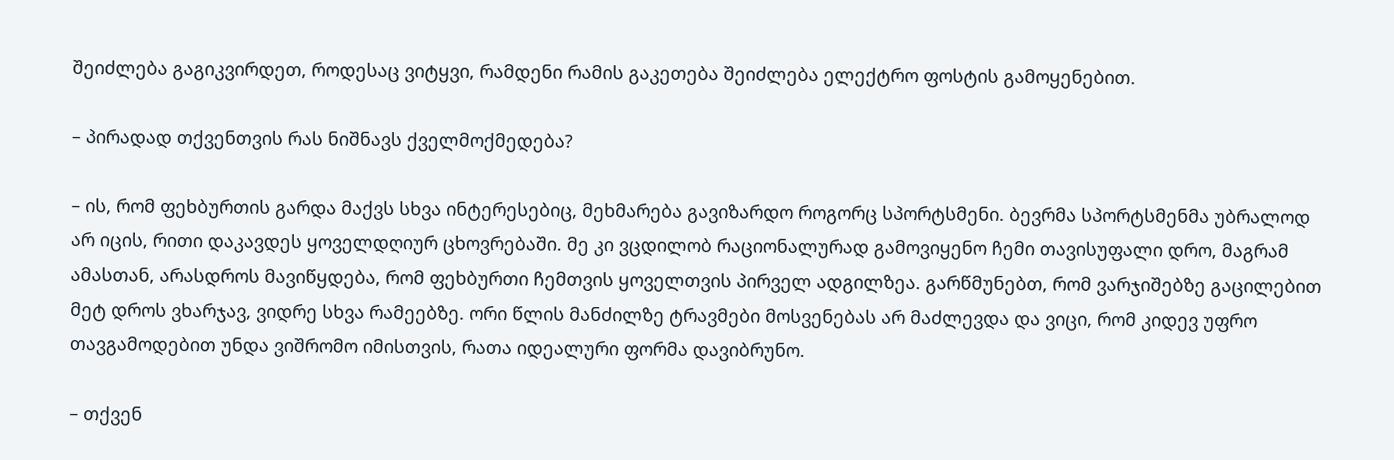შეიძლება გაგიკვირდეთ, როდესაც ვიტყვი, რამდენი რამის გაკეთება შეიძლება ელექტრო ფოსტის გამოყენებით.

– პირადად თქვენთვის რას ნიშნავს ქველმოქმედება?

– ის, რომ ფეხბურთის გარდა მაქვს სხვა ინტერესებიც, მეხმარება გავიზარდო როგორც სპორტსმენი. ბევრმა სპორტსმენმა უბრალოდ არ იცის, რითი დაკავდეს ყოველდღიურ ცხოვრებაში. მე კი ვცდილობ რაციონალურად გამოვიყენო ჩემი თავისუფალი დრო, მაგრამ ამასთან, არასდროს მავიწყდება, რომ ფეხბურთი ჩემთვის ყოველთვის პირველ ადგილზეა. გარწმუნებთ, რომ ვარჯიშებზე გაცილებით მეტ დროს ვხარჯავ, ვიდრე სხვა რამეებზე. ორი წლის მანძილზე ტრავმები მოსვენებას არ მაძლევდა და ვიცი, რომ კიდევ უფრო თავგამოდებით უნდა ვიშრომო იმისთვის, რათა იდეალური ფორმა დავიბრუნო.

– თქვენ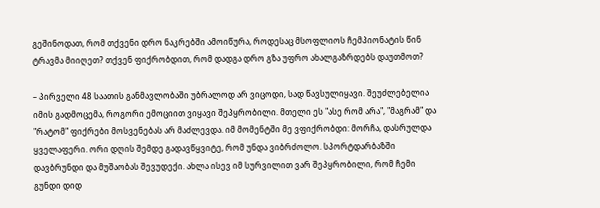გეშინოდათ, რომ თქვენი დრო ნაკრებში ამოიწურა, როდესაც მსოფლიოს ჩემპიონატის წინ ტრავმა მიიღეთ? თქვენ ფიქრობდით, რომ დადგა დრო გზა უფრო ახალგაზრდებს დაუთმოთ?

– პირველი 48 საათის განმავლობაში უბრალოდ არ ვიცოდი, სად წავსულიყავი. შეუძლებელია იმის გადმოცემა, როგორი ემოციით ვიყავი შეპყრობილი. მთელი ეს "ასე რომ არა", "მაგრამ" და "რატომ" ფიქრები მოსვენებას არ მაძლევდა. იმ მომენტში მე ვფიქრობდი: მორჩა, დასრულდა ყველაფერი. ორი დღის შემდე გადავწყვიტე, რომ უნდა ვიბრძოლო. სპორტდარბაზში დავბრუნდი და მუშაობას შევუდექი. ახლა ისევ იმ სურვილით ვარ შეპყრობილი, რომ ჩემი გუნდი დიდ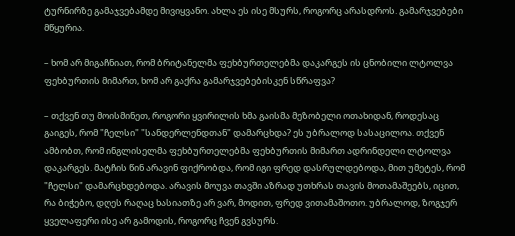ტურნირზე გამაჯვებამდე მივიყვანო. ახლა ეს ისე მსურს, როგორც არასდროს. გამარჯვებები მწყურია.

– ხომ არ მიგაჩნიათ, რომ ბრიტანელმა ფეხბურთელებმა დაკარგეს ის ცნობილი ლტოლვა ფეხბურთის მიმართ, ხომ არ გაქრა გამარჯვებებისკენ სწრაფვა?

– თქვენ თუ მოისმინეთ, როგორი ყვირილის ხმა გაისმა მეზობელი ოთახიდან, როდესაც გაიგეს, რომ "ჩელსი" "სანდერლენდთან" დამარცხდა? ეს უბრალოდ სასაცილოა. თქვენ ამბობთ, რომ ინგლისელმა ფეხბურთელებმა ფეხბურთის მიმართ ადრინდელი ლტოლვა დაკარგეს. მატჩის წინ არავინ ფიქრობდა, რომ იგი ფრედ დასრულდებოდა, მით უმეტეს, რომ "ჩელსი" დამარცხდებოდა. არავის მოუვა თავში აზრად უთხრას თავის მოთამაშეებს, იცით, რა ბიჭებო, დღეს რაღაც ხასიათზე არ ვარ, მოდით, ფრედ ვითამაშოთო. უბრალოდ, ზოგჯერ ყველაფერი ისე არ გამოდის, როგორც ჩვენ გვსურს.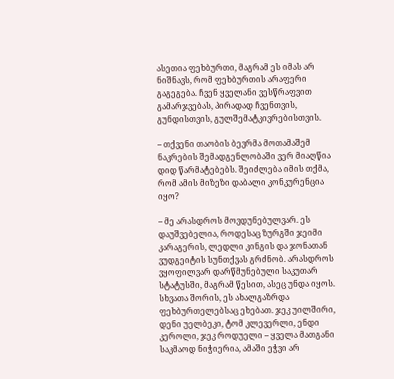ასეთია ფეხბურთი, მაგრამ ეს იმას არ ნიშნავს, რომ ფეხბურთის არაფერი გაგეგება. ჩვენ ყველანი ვესწრაფვით გამარჯვებას, პირადად ჩვენთვის, გუნდისთვის, გულშემატკივრებისთვის.

– თქვენი თაობის ბევრმა მოთამაშემ ნაკრების შემადგენლობაში ვერ მიაღწია დიდ წარმატებებს. შეიძლება იმის თქმა, რომ ამის მიზეზი დაბალი კონკურენცია იყო?

– მე არასდროს მოვდუნებულვარ. ეს დაუშვებელია, როდესაც ზურგში ჯეიმი კარაგერის, ლედლი კინგის და ჯონათან ვუდგეიტის სუნთქვას გრძნობ. არასდროს ვყოფილვარ დარწმუნებული საკუთარ სტატუსში, მაგრამ წესით, ასეც უნდა იყოს. სხვათა შორის, ეს ახალგაზრდა ფეხბურთელებსაც ეხებათ. ჯეკ უილშირი, დენი უელბეკი, ტომ კლევერლი, ენდი კეროლი, ჯეკ როდუელი – ყველა მათგანი საკმაოდ ნიჭიერია, ამაში ეჭვი არ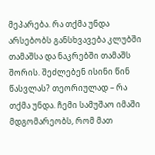მეპარება. რა თქმა უნდა არსებობს განსხვავება კლუბში თამაშსა და ნაკრებში თამაშს შორის. შეძლებენ ისინი წინ წასვლას? თეორიულად – რა თქმა უნდა. ჩემი სამუშაო იმაში მდგომარეობს, რომ მათ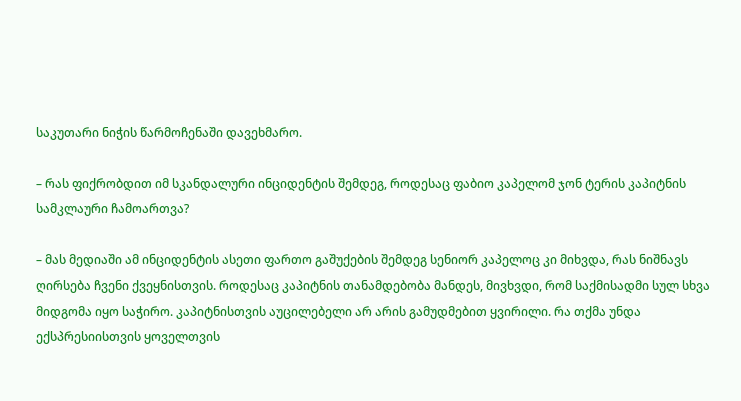საკუთარი ნიჭის წარმოჩენაში დავეხმარო.

– რას ფიქრობდით იმ სკანდალური ინციდენტის შემდეგ, როდესაც ფაბიო კაპელომ ჯონ ტერის კაპიტნის სამკლაური ჩამოართვა?

– მას მედიაში ამ ინციდენტის ასეთი ფართო გაშუქების შემდეგ სენიორ კაპელოც კი მიხვდა, რას ნიშნავს ღირსება ჩვენი ქვეყნისთვის. როდესაც კაპიტნის თანამდებობა მანდეს, მივხვდი, რომ საქმისადმი სულ სხვა მიდგომა იყო საჭირო. კაპიტნისთვის აუცილებელი არ არის გამუდმებით ყვირილი. რა თქმა უნდა ექსპრესიისთვის ყოველთვის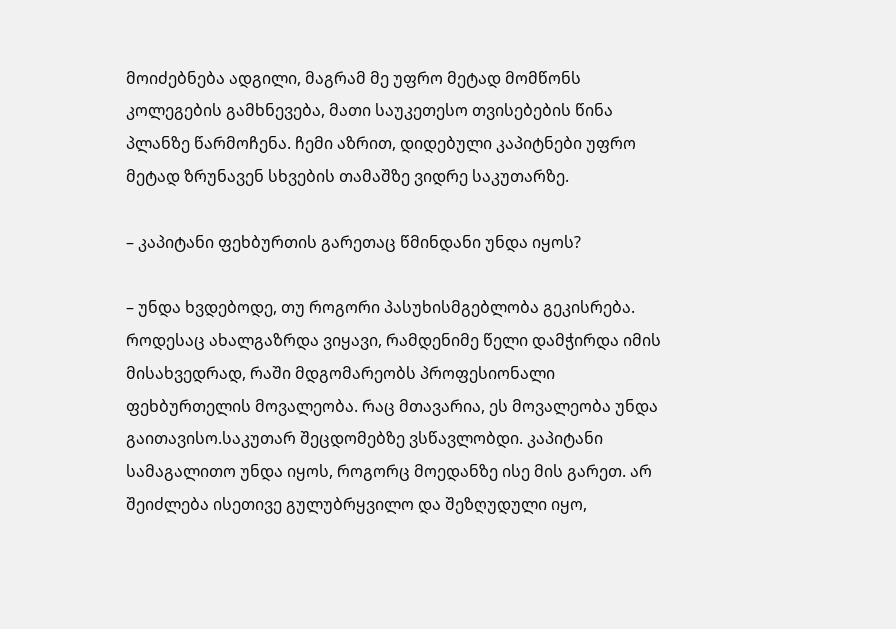მოიძებნება ადგილი, მაგრამ მე უფრო მეტად მომწონს კოლეგების გამხნევება, მათი საუკეთესო თვისებების წინა პლანზე წარმოჩენა. ჩემი აზრით, დიდებული კაპიტნები უფრო მეტად ზრუნავენ სხვების თამაშზე ვიდრე საკუთარზე.

– კაპიტანი ფეხბურთის გარეთაც წმინდანი უნდა იყოს?

– უნდა ხვდებოდე, თუ როგორი პასუხისმგებლობა გეკისრება. როდესაც ახალგაზრდა ვიყავი, რამდენიმე წელი დამჭირდა იმის მისახვედრად, რაში მდგომარეობს პროფესიონალი ფეხბურთელის მოვალეობა. რაც მთავარია, ეს მოვალეობა უნდა გაითავისო.საკუთარ შეცდომებზე ვსწავლობდი. კაპიტანი სამაგალითო უნდა იყოს, როგორც მოედანზე ისე მის გარეთ. არ შეიძლება ისეთივე გულუბრყვილო და შეზღუდული იყო,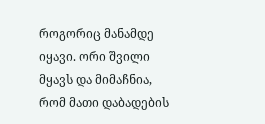როგორიც მანამდე იყავი. ორი შვილი მყავს და მიმაჩნია, რომ მათი დაბადების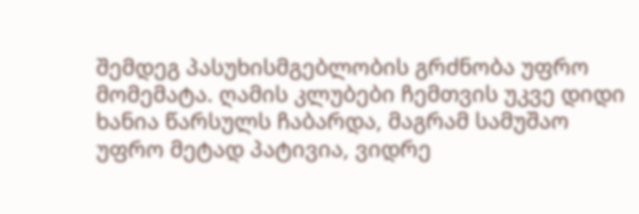შემდეგ პასუხისმგებლობის გრძნობა უფრო მომემატა. ღამის კლუბები ჩემთვის უკვე დიდი ხანია წარსულს ჩაბარდა, მაგრამ სამუშაო უფრო მეტად პატივია, ვიდრე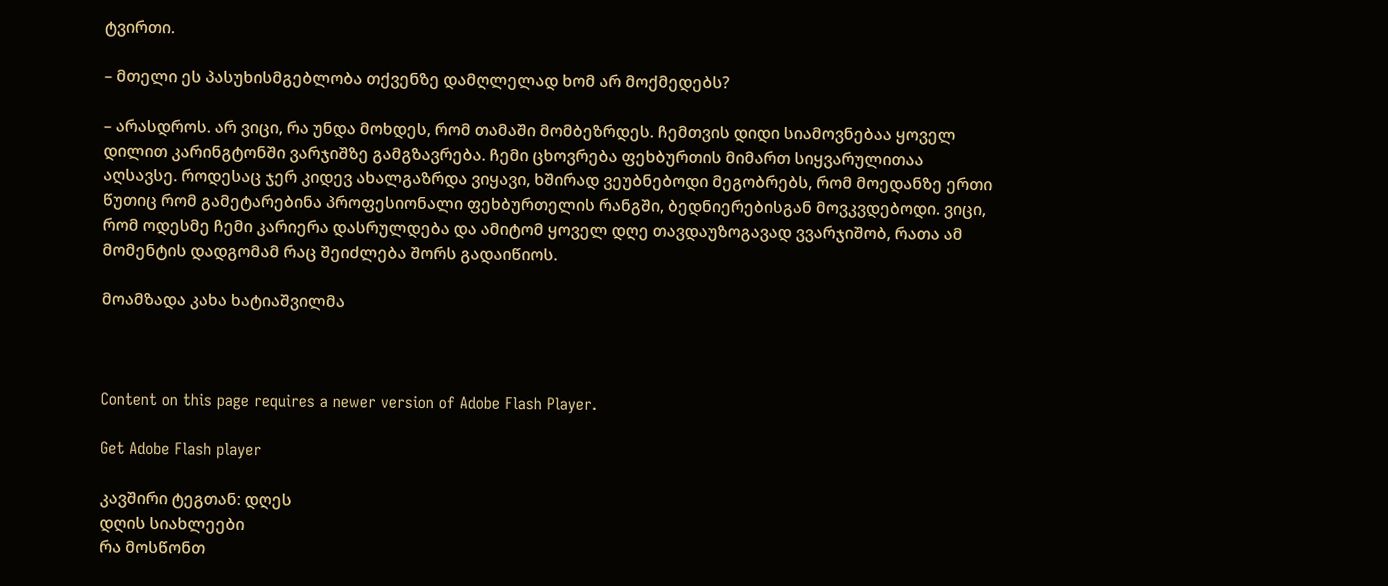ტვირთი.

– მთელი ეს პასუხისმგებლობა თქვენზე დამღლელად ხომ არ მოქმედებს?

– არასდროს. არ ვიცი, რა უნდა მოხდეს, რომ თამაში მომბეზრდეს. ჩემთვის დიდი სიამოვნებაა ყოველ დილით კარინგტონში ვარჯიშზე გამგზავრება. ჩემი ცხოვრება ფეხბურთის მიმართ სიყვარულითაა აღსავსე. როდესაც ჯერ კიდევ ახალგაზრდა ვიყავი, ხშირად ვეუბნებოდი მეგობრებს, რომ მოედანზე ერთი წუთიც რომ გამეტარებინა პროფესიონალი ფეხბურთელის რანგში, ბედნიერებისგან მოვკვდებოდი. ვიცი, რომ ოდესმე ჩემი კარიერა დასრულდება და ამიტომ ყოველ დღე თავდაუზოგავად ვვარჯიშობ, რათა ამ მომენტის დადგომამ რაც შეიძლება შორს გადაიწიოს.

მოამზადა კახა ხატიაშვილმა



Content on this page requires a newer version of Adobe Flash Player.

Get Adobe Flash player

კავშირი ტეგთან: დღეს
დღის სიახლეები
რა მოსწონთ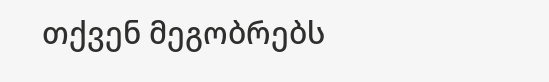თქვენ მეგობრებს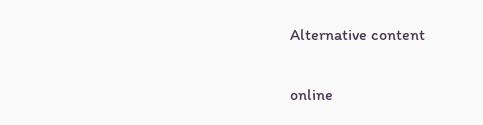Alternative content

online